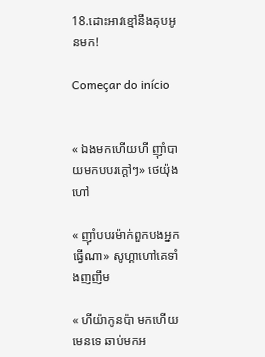18.ដោះអាវខ្មៅនឹងគុបអូនមក!

Começar do início


« ឯងមកហេីយហី ញុាំបាយមកបបរក្តៅៗ» ថេយ៉ុងហៅ

« ញុាំបបរម៉ាក់ពួកបងអ្នកធ្វេីណា» សូហ្គាហៅគេទាំងញញឹម

« ហីយ៉ាកូនប៉ា មកហេីយមេនទេ ឆាប់មកអ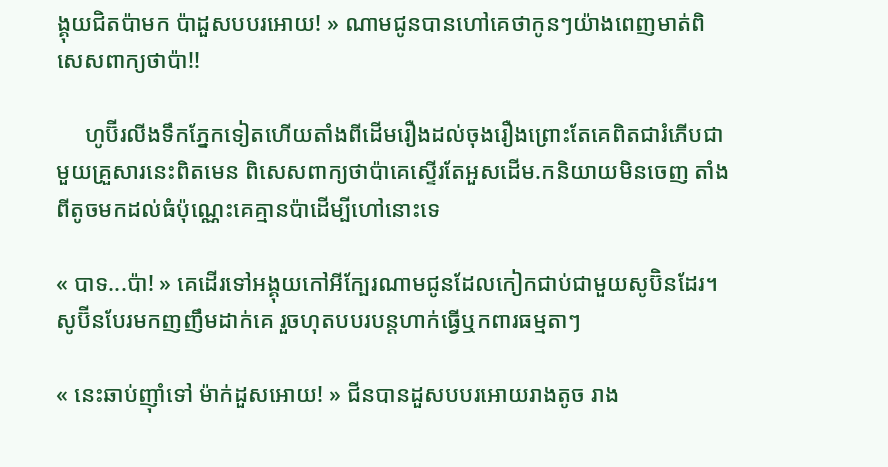ង្គុយជិតប៉ាមក ប៉ាដួសបបរអោយ! » ណាមជូនបានហៅគេថាកូនៗយ៉ាងពេញមាត់ពិសេសពាក្យថាប៉ា!!

     ហូប៊ីរលីងទឹកភ្នែកទៀតហេីយតាំងពីដេីមរឿងដល់ចុងរឿងព្រោះតែគេពិតជារំភេីបជាមួយគ្រួសារនេះពិតមេន ពិសេសពាក្យថាប៉ាគេស្ទេីរតែអួសដេីម.កនិយាយមិនចេញ តាំងពីតូចមកដល់ធំប៉ុណ្ណេះគេគ្មានប៉ាដេីម្បីហៅនោះទេ

« បាទ...ប៉ា! » គេដេីរទៅអង្គុយកៅអីក្បែរណាមជូនដែលកៀកជាប់ជាមួយសូប៊ិនដែរ។ សូប៊ីនបែរមកញញឹមដាក់គេ រួចហុតបបរបន្តហាក់ធ្វេីឬកពារធម្មតាៗ

« នេះឆាប់ញុាំទៅ ម៉ាក់ដួសអោយ! » ជីនបានដួសបបរអោយរាងតូច រាង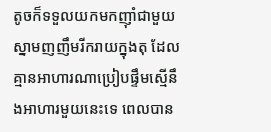តូចក៏ទទួលយកមកញុាំជាមួយស្នាមញញឹមរីករាយក្នុងតុ ដែលគ្មានអាហារណាប្រៀបផ្ទឹមស្មេីនឹងអាហារមួយនេះទេ ពេលបាន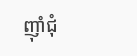ញុាំជុំ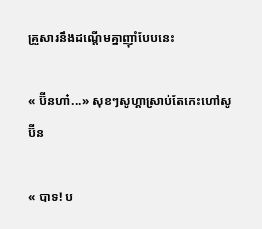គ្រួសារនឹងដណ្តេីមគ្នាញុាំបែបនេះ

« ប៊ីនហា៎...» សុខៗសូហ្គាស្រាប់តែកេះហៅសូប៊ីន

« បាទ! ប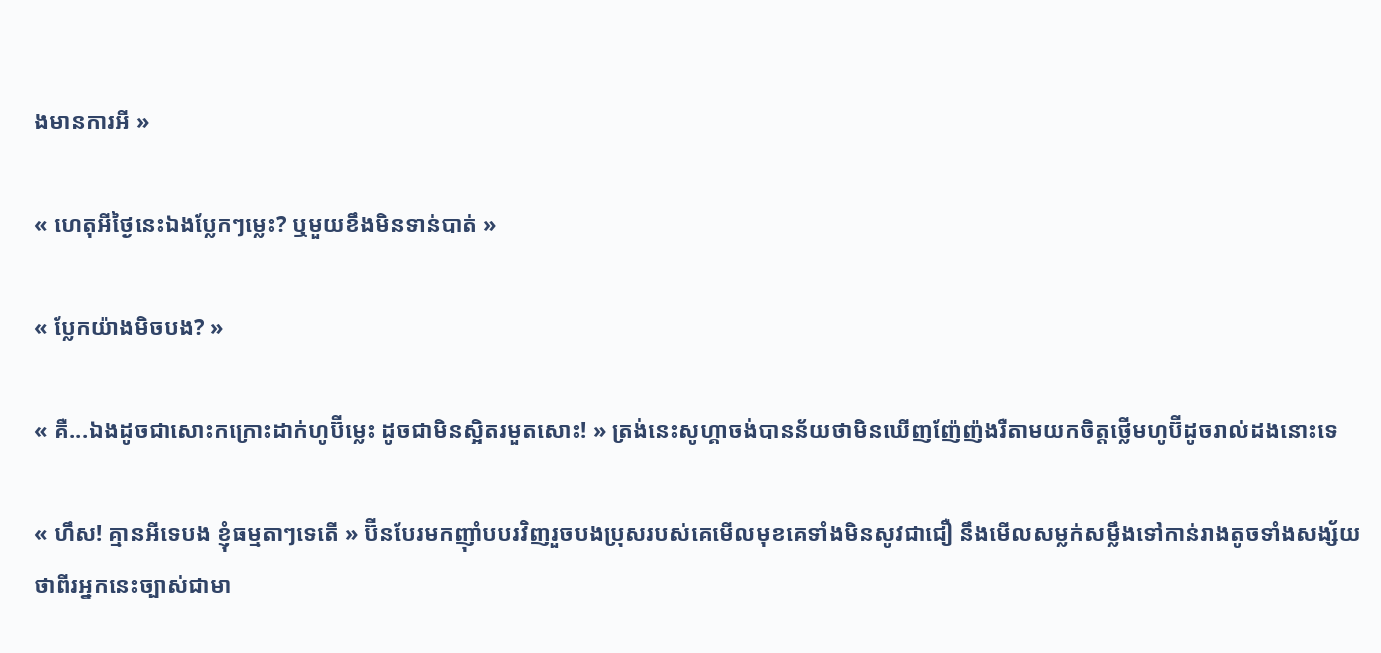ងមានការអី »

« ហេតុអីថ្ងៃនេះឯងប្លែកៗម្លេះ? ឬមួយខឹងមិនទាន់បាត់ »

« ប្លែកយ៉ាងមិចបង? »

« គឺ...ឯងដូចជាសោះកក្រោះដាក់ហូប៊ីម្លេះ ដូចជាមិនស្អិតរមួតសោះ! » ត្រង់នេះសូហ្គាចង់បានន័យថាមិនឃេីញញ៉ែញ៉ងរឺតាមយកចិត្តថ្លេីមហូប៊ីដូចរាល់ដងនោះទេ

« ហឹស! គ្មានអីទេបង ខ្ញុំធម្មតាៗទេតេី » ប៊ីនបែរមកញុាំបបរវិញរួចបងប្រុសរបស់គេមេីលមុខគេទាំងមិនសូវជាជឿ នឹងមេីលសម្លក់សម្លឹងទៅកាន់រាងតូចទាំងសង្ស័យថាពីរអ្នកនេះច្បាស់ជាមា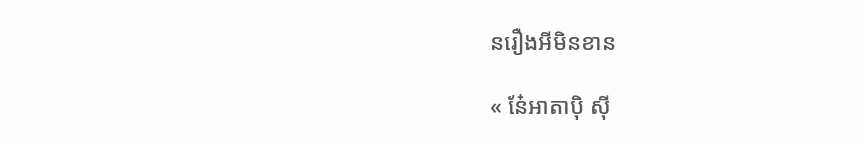នរឿងអីមិនខាន

« នែ៎អាតាបុិ សុី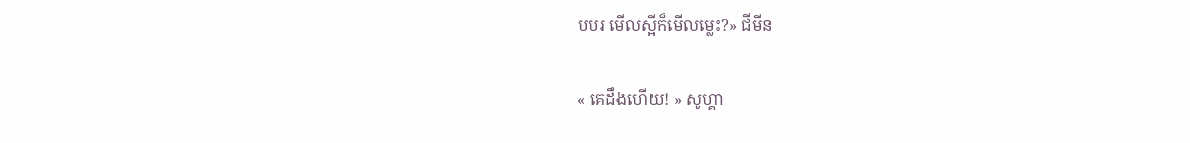បបរ មេីលស្អីក៏មេីលម្លេះ?» ជីមីន

« គេដឹងហេីយ! » សូហ្គា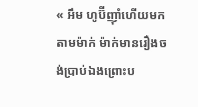« អឹម ហូប៊ីញុាំហេីយមកតាមម៉ាក់ ម៉ាក់មានរឿងចង់ប្រាប់ឯងព្រោះប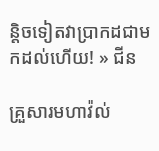ន្តិចទៀតវាប្រាកដជាមកដល់ហេីយ! » ជីន

គ្រួសារមហាវ៉ល់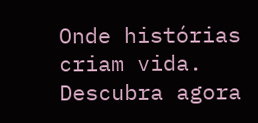Onde histórias criam vida. Descubra agora